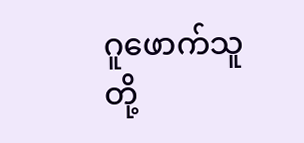ဂူဖောက်သူတို့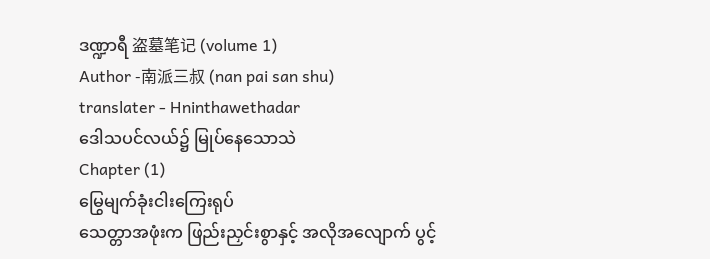ဒဏ္ဍာရီ 盗墓笔记 (volume 1)
Author -南派三叔 (nan pai san shu)
translater - Hninthawethadar
ဒေါသပင်လယ်၌ မြုပ်နေသောသဲ
Chapter (1)
မြွေမျက်ခုံးငါးကြေးရုပ်
သေတ္တာအဖုံးက ဖြည်းညှင်းစွာနှင့် အလိုအလျောက် ပွင့်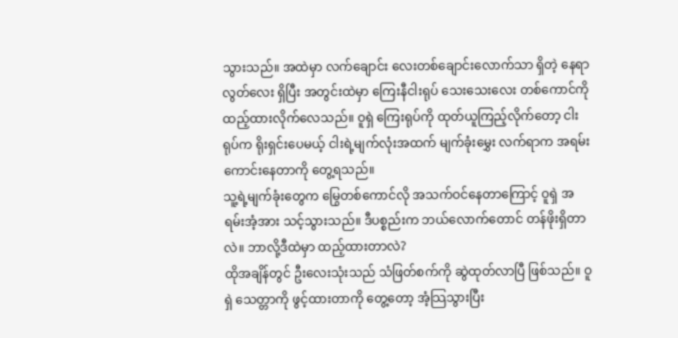သွားသည်။ အထဲမှာ လက်ချောင်း လေးတစ်ချောင်းလောက်သာ ရှိတဲ့ နေရာလွတ်လေး ရှိပြီး အတွင်းထဲမှာ ကြေးနီငါးရုပ် သေးသေးလေး တစ်ကောင်ကို ထည့်ထားလိုက်လေသည်။ ဝူရှဲ ကြေးရုပ်ကို ထုတ်ယူကြည့်လိုက်တော့ ငါးရုပ်က ရိုးရှင်းပေမယ့် ငါးရဲ့မျက်လုံးအထက် မျက်ခုံးမွှေး လက်ရာက အရမ်းကောင်းနေတာကို တွေ့ရသည်။
သူ့ရဲ့မျက်ခုံးတွေက မြွေတစ်ကောင်လို အသက်ဝင်နေတာကြောင့် ဝူရှဲ အရမ်းအံ့အား သင့်သွားသည်။ ဒီပစ္စည်းက ဘယ်လောက်တောင် တန်ဖိုးရှိတာလဲ။ ဘာလို့ဒီထဲမှာ ထည့်ထားတာလဲ?
ထိုအချိန်တွင် ဦးလေးသုံးသည် သံဖြတ်စက်ကို ဆွဲထုတ်လာပြီ ဖြစ်သည်။ ဝူရှဲ သေတ္တာကို ဖွင့်ထားတာကို တွေ့တော့ အံ့သြသွားပြီး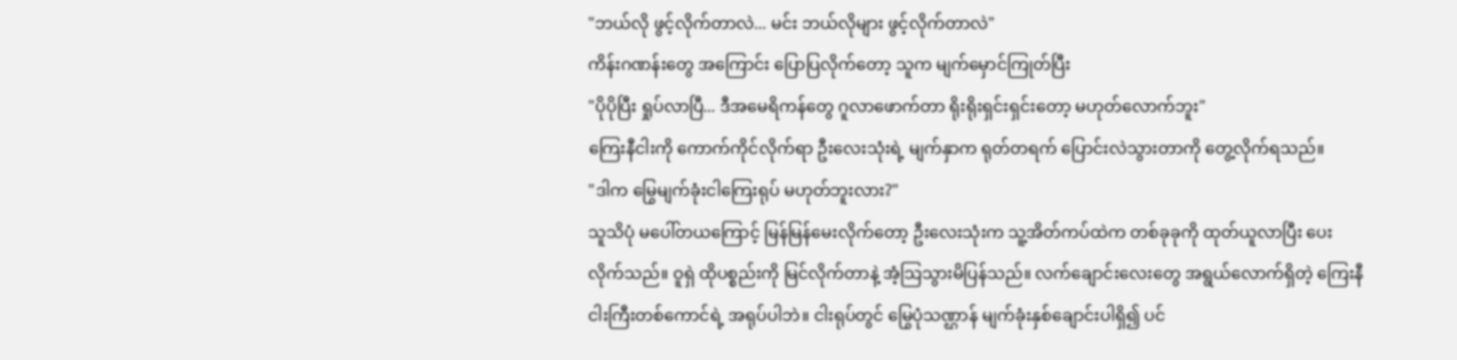"ဘယ်လို ဖွင့်လိုက်တာလဲ... မင်း ဘယ်လိုများ ဖွင့်လိုက်တာလဲ"
ကိန်းဂဏန်းတွေ အကြောင်း ပြောပြလိုက်တော့ သူက မျက်မှောင်ကြုတ်ပြီး
"ပိုပိုပြီး ရှုပ်လာပြီ... ဒီအမေရိကန်တွေ ဂူလာဖောက်တာ ရိုးရိုးရှင်းရှင်းတော့ မဟုတ်လောက်ဘူး"
ကြေးနီငါးကို ကောက်ကိုင်လိုက်ရာ ဦးလေးသုံးရဲ့ မျက်နှာက ရုတ်တရက် ပြောင်းလဲသွားတာကို တွေ့လိုက်ရသည်။
"ဒါက မြွေမျက်ခုံးငါကြေးရုပ် မဟုတ်ဘူးလား?"
သူသိပုံ မပေါ်တယကြောင့် မြန်မြန်မေးလိုက်တော့ ဦးလေးသုံးက သူ့အိတ်ကပ်ထဲက တစ်ခုခုကို ထုတ်ယူလာပြီး ပေးလိုက်သည်။ ဝူရှဲ ထိုပစ္စည်းကို မြင်လိုက်တာနဲ့ အံ့သြသွားမိပြန်သည်။ လက်ချောင်းလေးတွေ အရွယ်လောက်ရှိတဲ့ ကြေးနီငါးကြီးတစ်ကောင်ရဲ့ အရုပ်ပါဘဲ။ ငါးရုပ်တွင် မြွေပုံသဏ္ဌာန် မျက်ခုံးနှစ်ချောင်းပါရှိ၍ ပင်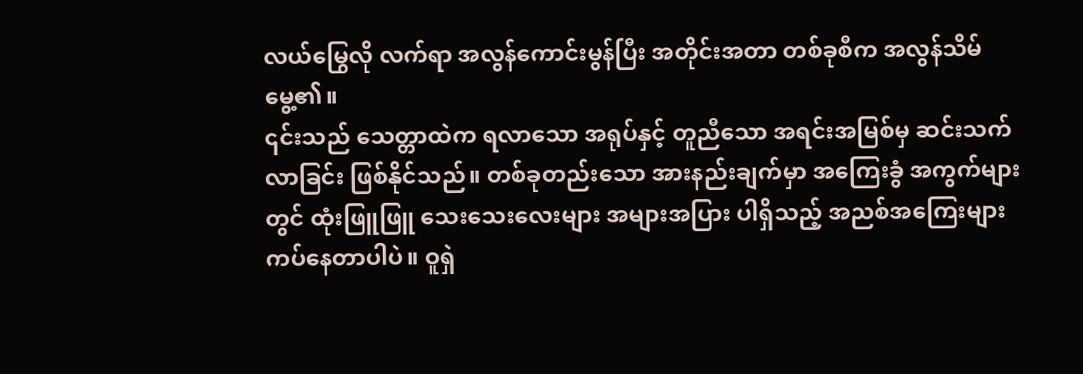လယ်မြွေလို လက်ရာ အလွန်ကောင်းမွန်ပြီး အတိုင်းအတာ တစ်ခုစီက အလွန်သိမ်မွေ့၏။
၎င်းသည် သေတ္တာထဲက ရလာသော အရုပ်နှင့် တူညီသော အရင်းအမြစ်မှ ဆင်းသက်လာခြင်း ဖြစ်နိုင်သည်။ တစ်ခုတည်းသော အားနည်းချက်မှာ အကြေးခွံ အကွက်များတွင် ထုံးဖြူဖြူ သေးသေးလေးများ အများအပြား ပါရှိသည့် အညစ်အကြေးများ ကပ်နေတာပါပဲ။ ဝူရှဲ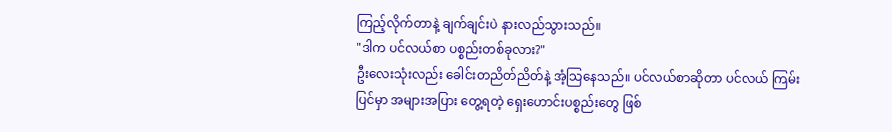ကြည့်လိုက်တာနဲ့ ချက်ချင်းပဲ နားလည်သွားသည်။
"ဒါက ပင်လယ်စာ ပစ္စည်းတစ်ခုလား?"
ဦးလေးသုံးလည်း ခေါင်းတညိတ်ညိတ်နဲ့ အံ့သြနေသည်။ ပင်လယ်စာဆိုတာ ပင်လယ် ကြမ်းပြင်မှာ အများအပြား တွေ့ရတဲ့ ရှေးဟောင်းပစ္စည်းတွေ ဖြစ်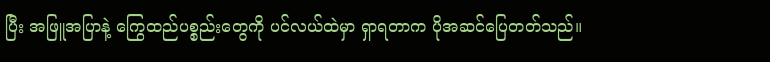ပြီး အဖြူအပြာနဲ့ ကြွေထည်ပစ္စည်းတွေကို ပင်လယ်ထဲမှာ ရှာရတာက ပိုအဆင်ပြေတတ်သည်။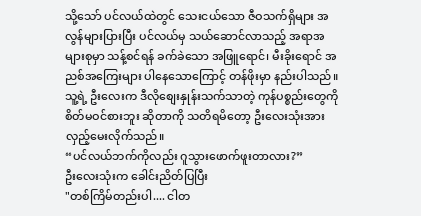သို့သော် ပင်လယ်ထဲတွင် သေးငယ်သော ဇီဝသက်ရှိများ အလွန်များပြားပြီး ပင်လယ်မှ သယ်ဆောင်လာသည့် အရာအများစုမှာ သန့်စင်ရန် ခက်ခဲသော အဖြူရောင်၊ မီးခိုးရောင် အညစ်အကြေးများ ပါနေသောကြောင့် တန်ဖိုးမှာ နည်းပါသည်။
သူ့ရဲ့ ဦးလေးက ဒီလိုစျေးနှုန်းသက်သာတဲ့ ကုန်ပစ္စည်းတွေကို စိတ်မဝင်စားဘူး ဆိုတာကို သတိရမိတော့ ဦးလေးသုံးအား လှည့်မေးလိုက်သည်။
“ပင်လယ်ဘက်ကိုလည်း ဂူသွားဖောက်ဖူးတာလား?”
ဦးလေးသုံးက ခေါင်းညိတ်ပြပြီး
"တစ်ကြိမ်တည်းပါ.... ငါတ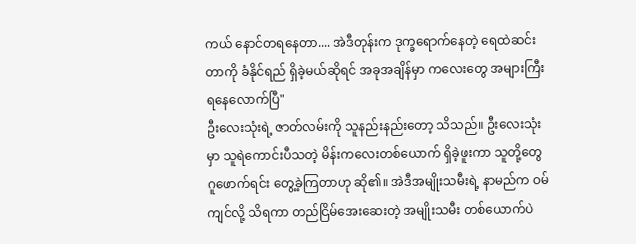ကယ် နောင်တရနေတာ.... အဲဒီတုန်းက ဒုက္ခရောက်နေတဲ့ ရေထဲဆင်းတာကို ခံနိုင်ရည် ရှိခဲ့မယ်ဆိုရင် အခုအချိန်မှာ ကလေးတွေ အများကြီး ရနေလောက်ပြီ"
ဦးလေးသုံးရဲ့ ဇာတ်လမ်းကို သူနည်းနည်းတော့ သိသည်။ ဦးလေးသုံးမှာ သူရဲကောင်းပီသတဲ့ မိန်းကလေးတစ်ယောက် ရှိခဲ့ဖူးကာ သူတို့တွေ ဂူဖောက်ရင်း တွေ့ခဲ့ကြတာဟု ဆို၏။ အဲဒီအမျိုးသမီးရဲ့ နာမည်က ဝမ်ကျင်လို့ သိရကာ တည်ငြိမ်အေးဆေးတဲ့ အမျိုးသမီး တစ်ယောက်ပဲ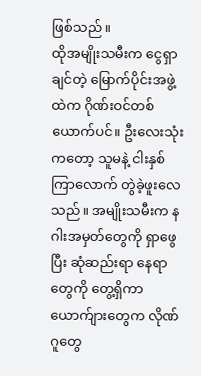ဖြစ်သည်။
ထိုအမျိုးသမီးက ငွေရှာချင်တဲ့ မြောက်ပိုင်းအဖွဲ့ထဲက ဂိုဏ်းဝင်တစ်ယောက်ပင်။ ဦးလေးသုံးကတော့ သူမနဲ့ ငါးနှစ်ကြာလောက် တွဲခဲ့ဖူးလေသည်။ အမျိုးသမီးက နဂါးအမှတ်တွေကို ရှာဖွေပြီး ဆုံဆည်းရာ နေရာတွေကို တွေ့ရှိကာ ယောက်ျားတွေက လိုဏ်ဂူတွေ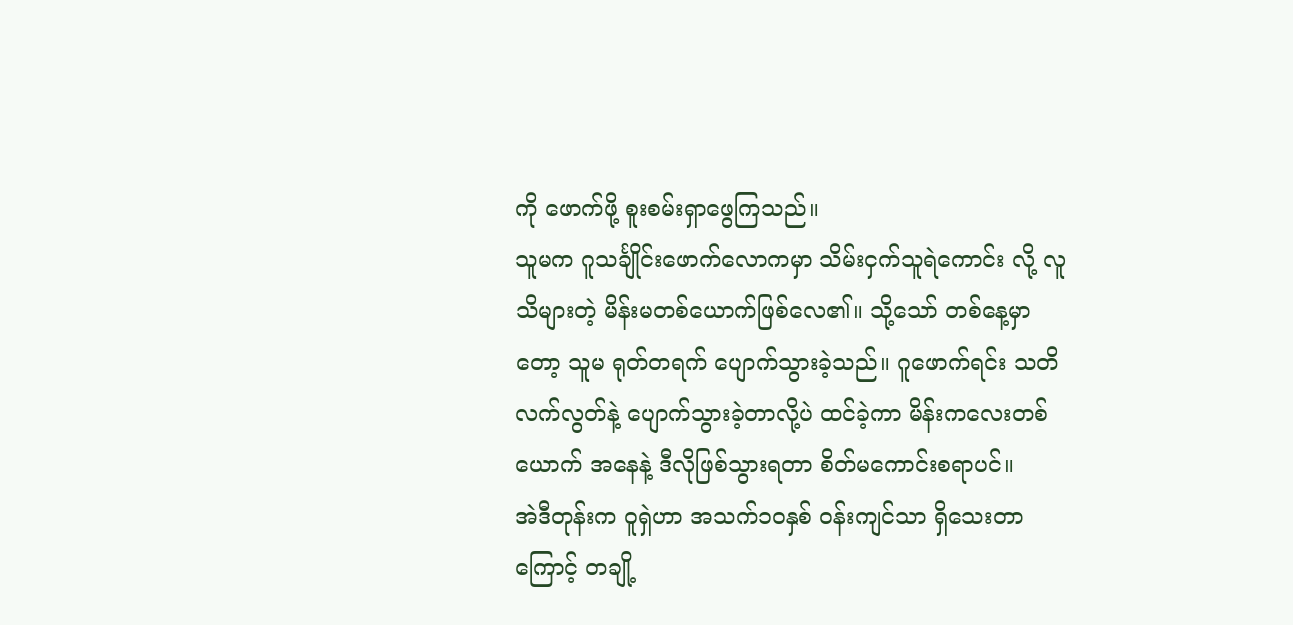ကို ဖောက်ဖို့ စူးစမ်းရှာဖွေကြသည်။
သူမက ဂူသင်္ချိုင်းဖောက်လောကမှာ သိမ်းငှက်သူရဲကောင်း လို့ လူသိများတဲ့ မိန်းမတစ်ယောက်ဖြစ်လေ၏။ သို့သော် တစ်နေ့မှာတော့ သူမ ရုတ်တရက် ပျောက်သွားခဲ့သည်။ ဂူဖောက်ရင်း သတိလက်လွတ်နဲ့ ပျောက်သွားခဲ့တာလို့ပဲ ထင်ခဲ့ကာ မိန်းကလေးတစ်ယောက် အနေနဲ့ ဒီလိုဖြစ်သွားရတာ စိတ်မကောင်းစရာပင်။
အဲဒီတုန်းက ဝူရှဲဟာ အသက်၁၀နှစ် ဝန်းကျင်သာ ရှိသေးတာကြောင့် တချို့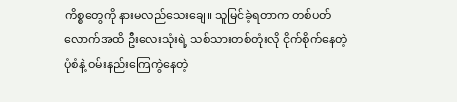ကိစ္စတွေကို နားမလည်သေးချေ။ သူမြင်ခဲ့ရတာက တစ်ပတ်လောက်အထိ ဦးလေးသုံးရဲ့ သစ်သားတစ်တုံးလို ငိုက်စိုက်နေတဲ့ ပုံစံနဲ့ ဝမ်းနည်းကြေကွဲနေတဲ့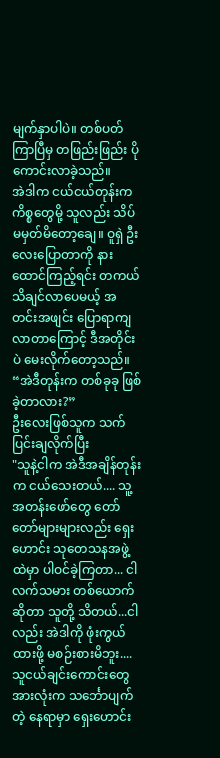မျက်နှာပါပဲ။ တစ်ပတ်ကြာပြီမှ တဖြည်းဖြည်း ပိုကောင်းလာခဲ့သည်။
အဲဒါက ငယ်ငယ်တုန်းက ကိစ္စတွေမို့ သူလည်း သိပ်မမှတ်မိတော့ချေ။ ဝူရှဲ ဦးလေးပြောတာကို နားထောင်ကြည့်ရင်း တကယ် သိချင်လာပေမယ့် အတင်းအဖျင်း ပြောရာကျလာတာကြောင့် ဒီအတိုင်းပဲ မေးလိုက်တော့သည်။
“အဲဒီတုန်းက တစ်ခုခု ဖြစ်ခဲ့တာလား?”
ဦးလေးဖြစ်သူက သက်ပြင်းချလိုက်ပြီး
"သူနဲ့ငါက အဲဒီအချိန်တုန်းက ငယ်သေးတယ်.... သူ့အတန်းဖော်တွေ တော်တော်များများလည်း ရှေးဟောင်း သုတေသနအဖွဲ့ထဲမှာ ပါဝင်ခဲ့ကြတာ... ငါ လက်သမား တစ်ယောက်ဆိုတာ သူတို့ သိတယ်...ငါလည်း အဲဒါကို ဖုံးကွယ်ထားဖို့ မစဉ်းစားမိဘူး.... သူငယ်ချင်းကောင်းတွေ အားလုံးက သင်္ဘောပျက်တဲ့ နေရာမှာ ရှေးဟောင်း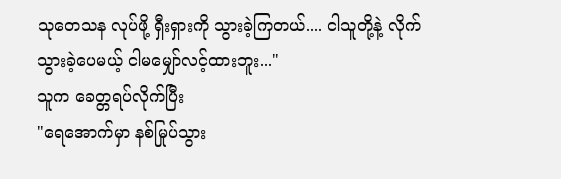သုတေသန လုပ်ဖို့ ရှီးရှားကို သွားခဲ့ကြတယ်.... ငါသူတို့နဲ့ လိုက်သွားခဲ့ပေမယ့် ငါမမျှော်လင့်ထားဘူး..."
သူက ခေတ္တရပ်လိုက်ပြီး
"ရေအောက်မှာ နစ်မြုပ်သွား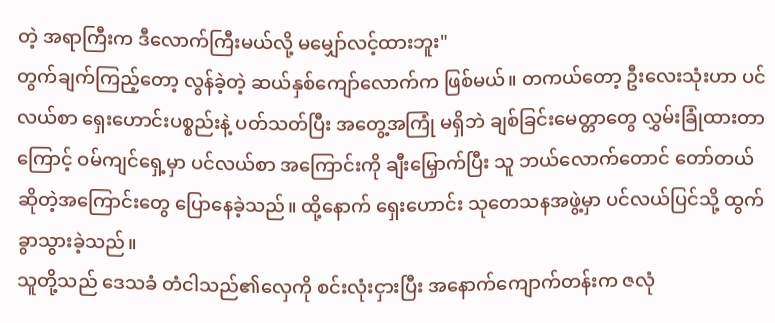တဲ့ အရာကြီးက ဒီလောက်ကြီးမယ်လို့ မမျှော်လင့်ထားဘူး"
တွက်ချက်ကြည့်တော့ လွန်ခဲ့တဲ့ ဆယ်နှစ်ကျော်လောက်က ဖြစ်မယ်။ တကယ်တော့ ဦးလေးသုံးဟာ ပင်လယ်စာ ရှေးဟောင်းပစ္စည်းနဲ့ ပတ်သတ်ပြီး အတွေ့အကြုံ မရှိဘဲ ချစ်ခြင်းမေတ္တာတွေ လွှမ်းခြုံထားတာကြောင့် ဝမ်ကျင်ရှေ့မှာ ပင်လယ်စာ အကြောင်းကို ချီးမြှောက်ပြီး သူ ဘယ်လောက်တောင် တော်တယ် ဆိုတဲ့အကြောင်းတွေ ပြောနေခဲ့သည်။ ထို့နောက် ရှေးဟောင်း သုတေသနအဖွဲ့မှာ ပင်လယ်ပြင်သို့ ထွက်ခွာသွားခဲ့သည်။
သူတို့သည် ဒေသခံ တံငါသည်၏လှေကို စင်းလုံးငှားပြီး အနောက်ကျောက်တန်းက ဇလုံ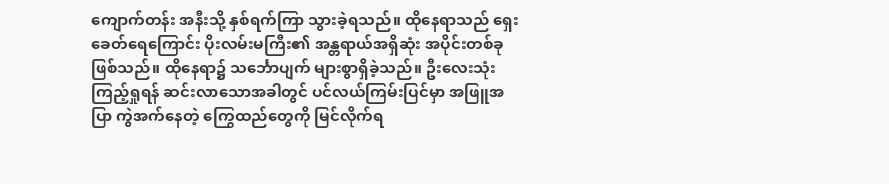ကျောက်တန်း အနီးသို့ နှစ်ရက်ကြာ သွားခဲ့ရသည်။ ထိုနေရာသည် ရှေးခေတ်ရေကြောင်း ပိုးလမ်းမကြီး၏ အန္တရာယ်အရှိဆုံး အပိုင်းတစ်ခု ဖြစ်သည်။ ထိုနေရာ၌ သင်္ဘောပျက် များစွာရှိခဲ့သည်။ ဦးလေးသုံး ကြည့်ရှုရန် ဆင်းလာသောအခါတွင် ပင်လယ်ကြမ်းပြင်မှာ အဖြူအပြာ ကွဲအက်နေတဲ့ ကြွေထည်တွေကို မြင်လိုက်ရ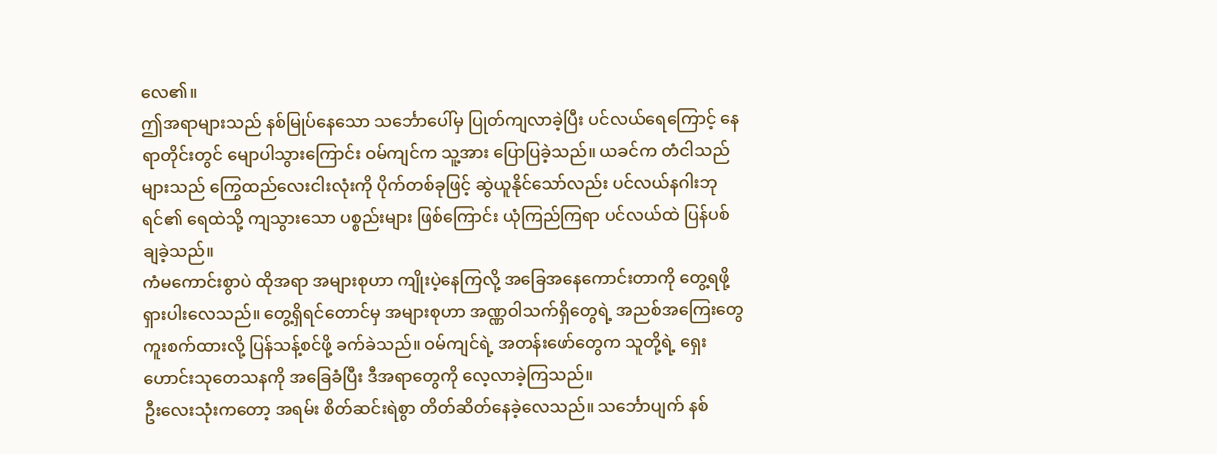လေ၏။
ဤအရာများသည် နစ်မြုပ်နေသော သင်္ဘောပေါ်မှ ပြုတ်ကျလာခဲ့ပြီး ပင်လယ်ရေကြောင့် နေရာတိုင်းတွင် မျောပါသွားကြောင်း ဝမ်ကျင်က သူ့အား ပြောပြခဲ့သည်။ ယခင်က တံငါသည်များသည် ကြွေထည်လေးငါးလုံးကို ပိုက်တစ်ခုဖြင့် ဆွဲယူနိုင်သော်လည်း ပင်လယ်နဂါးဘုရင်၏ ရေထဲသို့ ကျသွားသော ပစ္စည်းများ ဖြစ်ကြောင်း ယုံကြည်ကြရာ ပင်လယ်ထဲ ပြန်ပစ်ချခဲ့သည်။
ကံမကောင်းစွာပဲ ထိုအရာ အများစုဟာ ကျိုးပဲ့နေကြလို့ အခြေအနေကောင်းတာကို တွေ့ရဖို့ ရှားပါးလေသည်။ တွေ့ရှိရင်တောင်မှ အများစုဟာ အဏ္ဏဝါသက်ရှိတွေရဲ့ အညစ်အကြေးတွေ ကူးစက်ထားလို့ ပြန်သန့်စင်ဖို့ ခက်ခဲသည်။ ဝမ်ကျင်ရဲ့ အတန်းဖော်တွေက သူတို့ရဲ့ ရှေးဟောင်းသုတေသနကို အခြေခံပြီး ဒီအရာတွေကို လေ့လာခဲ့ကြသည်။
ဦးလေးသုံးကတော့ အရမ်း စိတ်ဆင်းရဲစွာ တိတ်ဆိတ်နေခဲ့လေသည်။ သင်္ဘောပျက် နစ်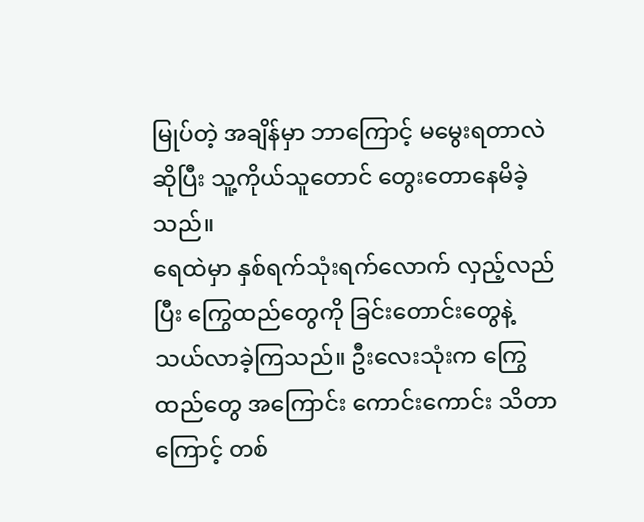မြုပ်တဲ့ အချိန်မှာ ဘာကြောင့် မမွေးရတာလဲ ဆိုပြီး သူ့ကိုယ်သူတောင် တွေးတောနေမိခဲ့သည်။
ရေထဲမှာ နှစ်ရက်သုံးရက်လောက် လှည့်လည်ပြီး ကြွေထည်တွေကို ခြင်းတောင်းတွေနဲ့ သယ်လာခဲ့ကြသည်။ ဦးလေးသုံးက ကြွေထည်တွေ အကြောင်း ကောင်းကောင်း သိတာကြောင့် တစ်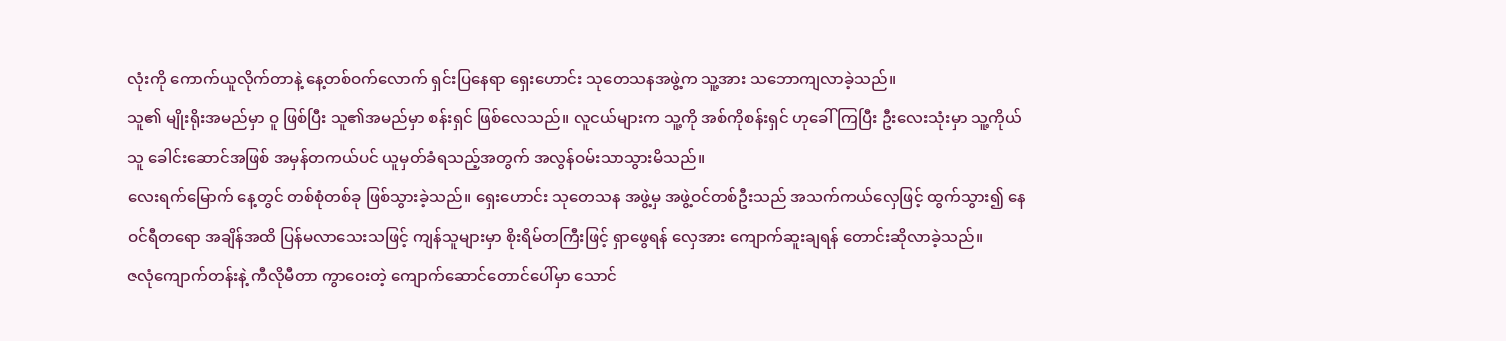လုံးကို ကောက်ယူလိုက်တာနဲ့ နေ့တစ်ဝက်လောက် ရှင်းပြနေရာ ရှေးဟောင်း သုတေသနအဖွဲ့က သူ့အား သဘောကျလာခဲ့သည်။
သူ၏ မျိုးရိုးအမည်မှာ ဝူ ဖြစ်ပြီး သူ၏အမည်မှာ စန်းရှင် ဖြစ်လေသည်။ လူငယ်များက သူ့ကို အစ်ကိုစန်းရှင် ဟုခေါ်ကြပြီး ဦးလေးသုံးမှာ သူ့ကိုယ်သူ ခေါင်းဆောင်အဖြစ် အမှန်တကယ်ပင် ယူမှတ်ခံရသည့်အတွက် အလွန်ဝမ်းသာသွားမိသည်။
လေးရက်မြောက် နေ့တွင် တစ်စုံတစ်ခု ဖြစ်သွားခဲ့သည်။ ရှေးဟောင်း သုတေသန အဖွဲ့မှ အဖွဲ့ဝင်တစ်ဦးသည် အသက်ကယ်လှေဖြင့် ထွက်သွား၍ နေဝင်ရီတရော အချိန်အထိ ပြန်မလာသေးသဖြင့် ကျန်သူများမှာ စိုးရိမ်တကြီးဖြင့် ရှာဖွေရန် လှေအား ကျောက်ဆူးချရန် တောင်းဆိုလာခဲ့သည်။
ဇလုံကျောက်တန်းနဲ့ ကီလိုမီတာ ကွာဝေးတဲ့ ကျောက်ဆောင်တောင်ပေါ်မှာ သောင်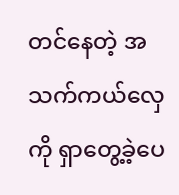တင်နေတဲ့ အသက်ကယ်လှေကို ရှာတွေ့ခဲ့ပေ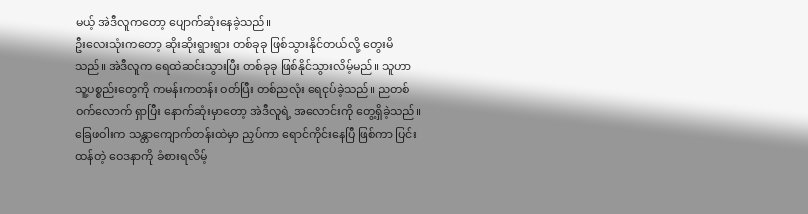မယ့် အဲဒီလူကတော့ ပျောက်ဆုံးနေခဲ့သည်။
ဦးလေးသုံးကတော့ ဆိုးဆိုးရွားရွား တစ်ခုခု ဖြစ်သွားနိုင်တယ်လို့ တွေးမိသည်။ အဲဒီလူက ရေထဲဆင်းသွားပြီး တစ်ခုခု ဖြစ်နိုင်သွားလိမ့်မည်။ သူဟာ သူ့ပစ္စည်းတွေကို ကမန်းကတန်း ဝတ်ပြီး တစ်ညလုံး ရေငုပ်ခဲ့သည်။ ညတစ်ဝက်လောက် ရှာပြီး နောက်ဆုံးမှာတော့ အဲဒီလူရဲ့ အလောင်းကို တွေ့ရှိခဲ့သည်။
ခြေဖဝါးက သန္တာကျောက်တန်းထဲမှာ ညှပ်ကာ ရောင်ကိုင်းနေပြီ ဖြစ်ကာ ပြင်းထန်တဲ့ ဝေဒနာကို ခံစားရလိမ့်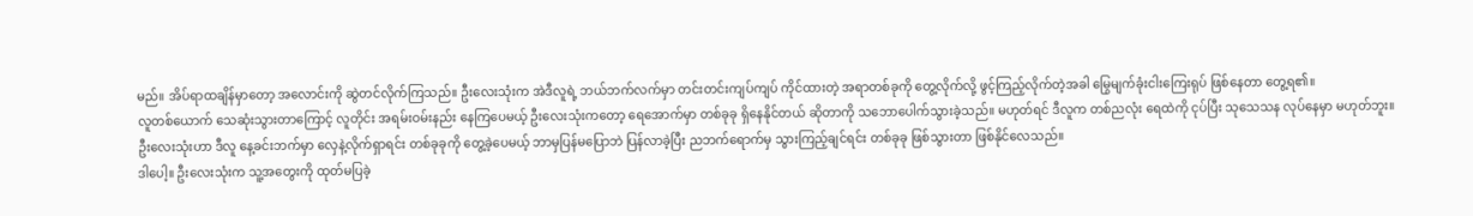မည်။ အိပ်ရာထချိန်မှာတော့ အလောင်းကို ဆွဲတင်လိုက်ကြသည်။ ဦးလေးသုံးက အဲဒီလူရဲ့ ဘယ်ဘက်လက်မှာ တင်းတင်းကျပ်ကျပ် ကိုင်ထားတဲ့ အရာတစ်ခုကို တွေ့လိုက်လို့ ဖွင့်ကြည့်လိုက်တဲ့အခါ မြွေမျက်ခုံးငါးကြေးရုပ် ဖြစ်နေတာ တွေ့ရ၏။
လူတစ်ယောက် သေဆုံးသွားတာကြောင့် လူတိုင်း အရမ်းဝမ်းနည်း နေကြပေမယ့် ဦးလေးသုံးကတော့ ရေအောက်မှာ တစ်ခုခု ရှိနေနိုင်တယ် ဆိုတာကို သဘောပေါက်သွားခဲ့သည်။ မဟုတ်ရင် ဒီလူက တစ်ညလုံး ရေထဲကို ငုပ်ပြီး သုသေသန လုပ်နေမှာ မဟုတ်ဘူး။
ဦးလေးသုံးဟာ ဒီလူ နေ့ခင်းဘက်မှာ လှေနဲ့လိုက်ရှာရင်း တစ်ခုခုကို တွေ့ခဲ့ပေမယ့် ဘာမှပြန်မပြောဘဲ ပြန်လာခဲ့ပြီး ညဘက်ရောက်မှ သွားကြည့်ချင်ရင်း တစ်ခုခု ဖြစ်သွားတာ ဖြစ်နိုင်လေသည်။
ဒါပေါ့။ ဦးလေးသုံးက သူ့အတွေးကို ထုတ်မပြခဲ့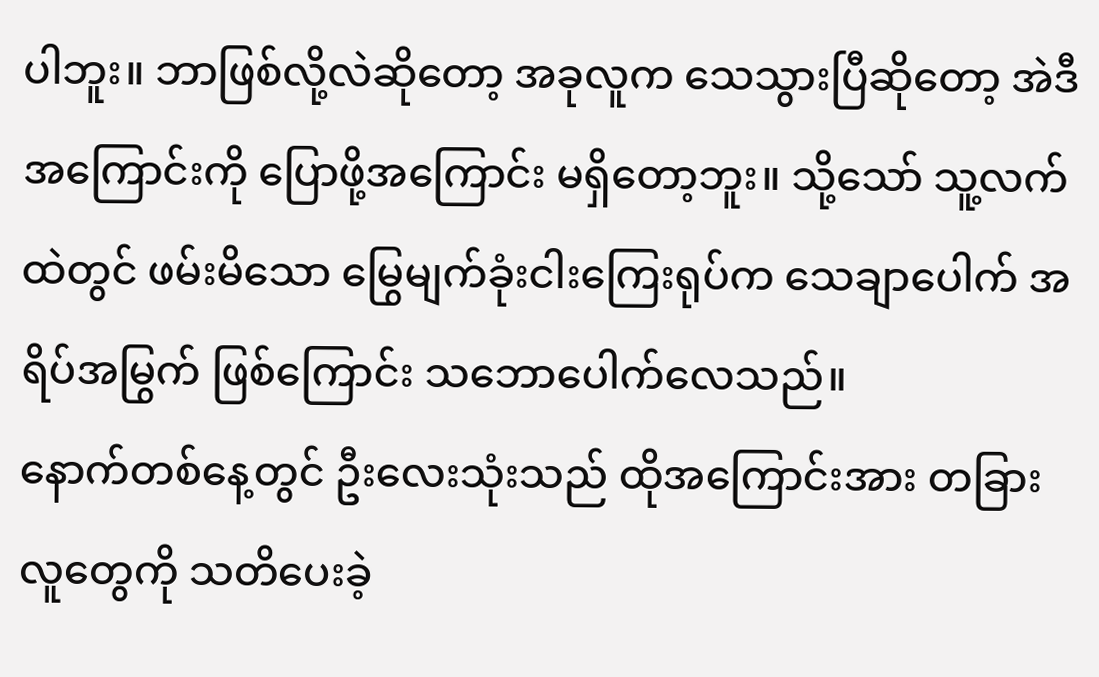ပါဘူး။ ဘာဖြစ်လို့လဲဆိုတော့ အခုလူက သေသွားပြီဆိုတော့ အဲဒီအကြောင်းကို ပြောဖို့အကြောင်း မရှိတော့ဘူး။ သို့သော် သူ့လက်ထဲတွင် ဖမ်းမိသော မြွေမျက်ခုံးငါးကြေးရုပ်က သေချာပေါက် အရိပ်အမြွက် ဖြစ်ကြောင်း သဘောပေါက်လေသည်။
နောက်တစ်နေ့တွင် ဦးလေးသုံးသည် ထိုအကြောင်းအား တခြားလူတွေကို သတိပေးခဲ့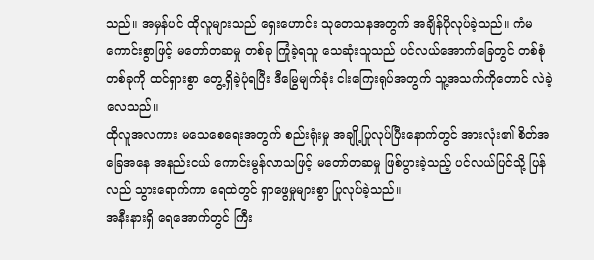သည်။ အမှန်ပင် ထိုလူများသည် ရှေးဟောင်း သုတေသနအတွက် အချိန်ပိုလုပ်ခဲ့သည်။ ကံမကောင်းစွာဖြင့် မတော်တဆမှု တစ်ခု ကြုံခဲ့ရသူ သေဆုံးသူသည် ပင်လယ်အောက်ခြေတွင် တစ်စုံတစ်ခုကို ထင်ရှားစွာ တွေ့ရှိခဲ့ပုံရပြီး ဒီမြွေမျက်ခုံး ငါးကြေးရုပ်အတွက် သူ့အသက်ကိုတောင် လဲခဲ့လေသည်။
ထိုလူအလကား မသေစေရေးအတွက် စည်းရုံးမှု အချို့ပြုလုပ်ပြီးနောက်တွင် အားလုံး၏ စိတ်အခြေအနေ အနည်းငယ် ကောင်းမွန်လာသဖြင့် မတော်တဆမှု ဖြစ်ပွားခဲ့သည့် ပင်လယ်ပြင်သို့ ပြန်လည် သွားရောက်ကာ ရေထဲတွင် ရှာဖွေမှုများစွာ ပြုလုပ်ခဲ့သည်။
အနီးနားရှိ ရေအောက်တွင် ကြီး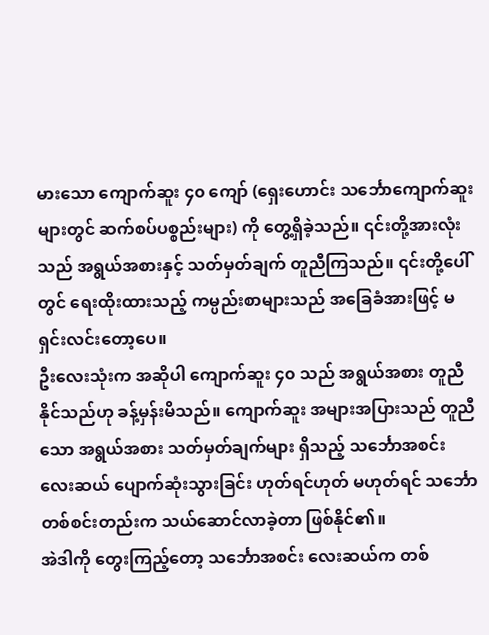မားသော ကျောက်ဆူး ၄၀ ကျော် (ရှေးဟောင်း သင်္ဘောကျောက်ဆူးများတွင် ဆက်စပ်ပစ္စည်းများ) ကို တွေ့ရှိခဲ့သည်။ ၎င်းတို့အားလုံးသည် အရွယ်အစားနှင့် သတ်မှတ်ချက် တူညီကြသည်။ ၎င်းတို့ပေါ်တွင် ရေးထိုးထားသည့် ကမ္ပည်းစာများသည် အခြေခံအားဖြင့် မရှင်းလင်းတော့ပေ။
ဦးလေးသုံးက အဆိုပါ ကျောက်ဆူး ၄၀ သည် အရွယ်အစား တူညီနိုင်သည်ဟု ခန့်မှန်းမိသည်။ ကျောက်ဆူး အများအပြားသည် တူညီသော အရွယ်အစား သတ်မှတ်ချက်များ ရှိသည့် သင်္ဘောအစင်း လေးဆယ် ပျောက်ဆုံးသွားခြင်း ဟုတ်ရင်ဟုတ် မဟုတ်ရင် သင်္ဘော တစ်စင်းတည်းက သယ်ဆောင်လာခဲ့တာ ဖြစ်နိုင်၏။
အဲဒါကို တွေးကြည့်တော့ သင်္ဘောအစင်း လေးဆယ်က တစ်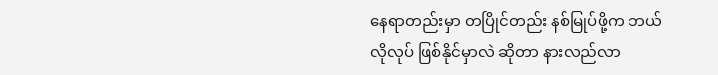နေရာတည်းမှာ တပြိုင်တည်း နစ်မြုပ်ဖို့က ဘယ်လိုလုပ် ဖြစ်နိုင်မှာလဲ ဆိုတာ နားလည်လာ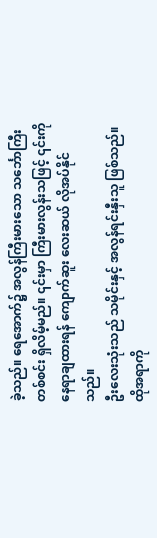ခဲ့သည်။ ရေအောက်၌ အလွန်ကြီးမားသော သင်္ဘောကြီးတစ်စင်း ရှိလိမ့်မည်။ ၎င်းမှာ ကြီးမားလွန်းသဖြင့် ၎င်းကို နေရာချထားရန် ကျောက်ဆူး လေးဆယ် လိုအပ်နိုင်သည်။
ဦးလေးသုံးသည် သမိုင်းနှင့် အလွန်ရင်းနှီးသူ ဖြစ်သည်။ ထိုအရာကို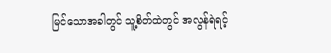မြင်သောအခါတွင် သူ့စိတ်ထဲတွင် အလွန်ရဲရင့်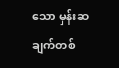သော မှန်းဆချက်တစ်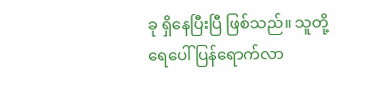ခု ရှိနေပြီးပြီ ဖြစ်သည်။ သူတို့ရေပေါ် ပြန်ရောက်လာ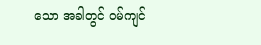သော အခါတွင် ဝမ်ကျင်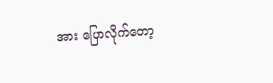အား ပြောလိုက်တော့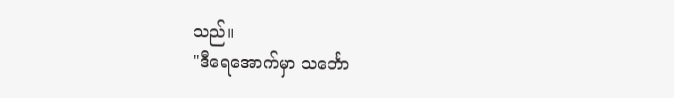သည်။
"ဒီရေအောက်မှာ သင်္ဘော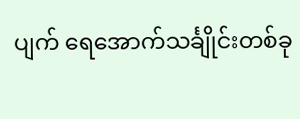ပျက် ရေအောက်သင်္ချိုင်းတစ်ခု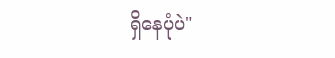ရှိနေပုံပဲ"